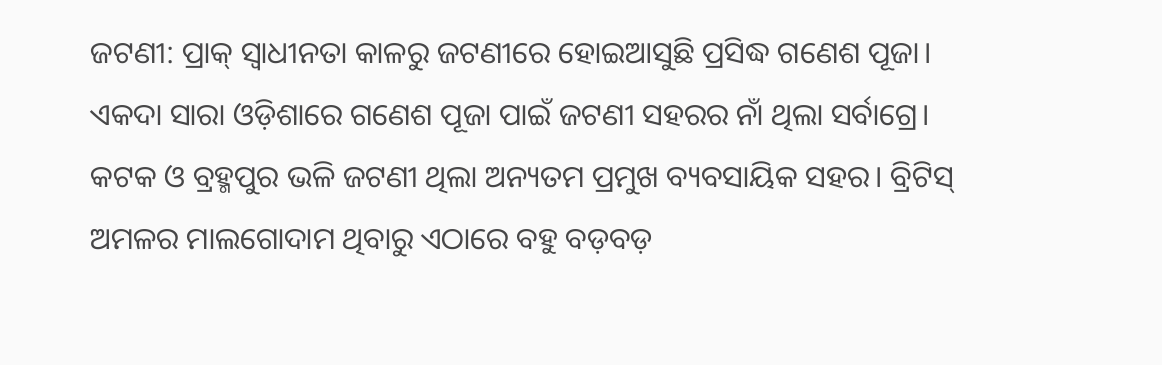ଜଟଣୀ: ପ୍ରାକ୍ ସ୍ୱାଧୀନତା କାଳରୁ ଜଟଣୀରେ ହୋଇଆସୁଛି ପ୍ରସିଦ୍ଧ ଗଣେଶ ପୂଜା। ଏକଦା ସାରା ଓଡ଼ିଶାରେ ଗଣେଶ ପୂଜା ପାଇଁ ଜଟଣୀ ସହରର ନାଁ ଥିଲା ସର୍ବାଗ୍ରେ। କଟକ ଓ ବ୍ରହ୍ମପୁର ଭଳି ଜଟଣୀ ଥିଲା ଅନ୍ୟତମ ପ୍ରମୁଖ ବ୍ୟବସାୟିକ ସହର। ବ୍ରିଟିସ୍ ଅମଳର ମାଲଗୋଦାମ ଥିବାରୁ ଏଠାରେ ବହୁ ବଡ଼ବଡ଼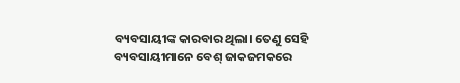ବ୍ୟବସାୟୀଙ୍କ କାରବାର ଥିଲା। ତେଣୁ ସେହି ବ୍ୟବସାୟୀମାନେ ବେଶ୍ ଜାକଜମକରେ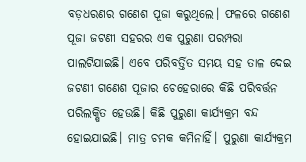ବଡ଼ଧରଣର ଗଣେଶ ପୂଜା କରୁଥିଲେ। ଫଳରେ ଗଣେଶ ପୂଜା ଜଟଣୀ ସହରର ଏକ ପୁରୁଣା ପରମ୍ପରା ପାଲଟିଯାଇଛି। ଏବେ ପରିବର୍ତ୍ତିତ ସମୟ ସହ ତାଳ ଦେଇ ଜଟଣୀ ଗଣେଶ ପୂଜାର ଚେହେରାରେ କିଛି ପରିବର୍ତ୍ତନ ପରିଲକ୍ଷିତ ହେଉଛି। କିଛି ପୁରୁଣା କାର୍ଯ୍ୟକ୍ରମ ବନ୍ଦ ହୋଇଯାଇଛି। ମାତ୍ର ଚମକ କମିନାହିଁ। ପୁରୁଣା କାର୍ଯ୍ୟକ୍ରମ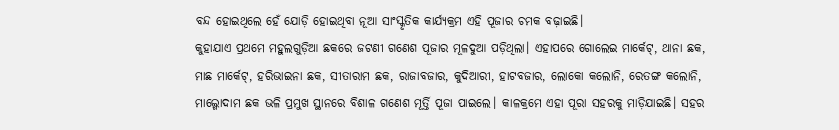ବନ୍ଦ ହୋଇଥିଲେ ହେଁ ଯୋଡ଼ି ହୋଇଥିବା ନୂଆ ସାଂସ୍କୃତିକ କାର୍ଯ୍ୟକ୍ରମ ଏହି ପୂଜାର ଚମକ ବଢ଼ାଇଛି।
କୁହାଯାଏ ପ୍ରଥମେ ମହୁଲଗୁଡ଼ିଆ ଛକରେ ଜଟଣୀ ଗଣେଶ ପୂଜାର ମୂଳଦୁଆ ପଡ଼ିଥିଲା। ଏହାପରେ ଗୋଲେଇ ମାର୍କେଟ୍, ଥାନା ଛକ, ମାଛ ମାର୍କେଟ୍, ହରିଭାଇନା ଛକ, ସୀତାରାମ ଛକ, ରାଜାବଜାର, କୁଦିଆରୀ, ହାଟବଜାର, ଲୋକୋ କଲୋନି, ରେତଙ୍ଗ କଲୋନି, ମାଲ୍ଗୋଦାମ ଛକ ଭଳି ପ୍ରମୁଖ ସ୍ଥାନରେ ବିଶାଳ ଗଣେଶ ମୂର୍ତ୍ତି ପୂଜା ପାଇଲେ। କାଳକ୍ରମେ ଏହା ପୂରା ସହରକୁ ମାଡ଼ିଯାଇଛି। ସହର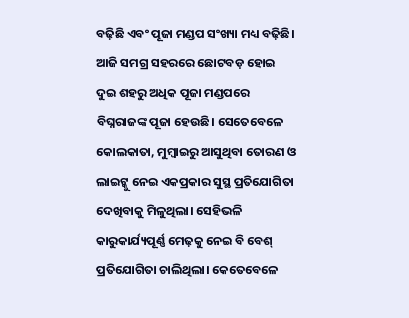ବଢ଼ିଛି ଏବଂ ପୂଜା ମଣ୍ଡପ ସଂଖ୍ୟା ମଧ୍ୟ ବଢ଼ିଛି। ଆଜି ସମଗ୍ର ସହରରେ ଛୋଟବଡ଼ ହୋଇ ଦୁଇ ଶହରୁ ଅଧିକ ପୂଜା ମଣ୍ଡପରେ ବିଘ୍ନରାଜଙ୍କ ପୂଜା ହେଉଛି। ସେତେବେଳେ କୋଲକାତା, ମୁମ୍ବାଇରୁ ଆସୁଥିବା ତୋରଣ ଓ ଲାଇଟ୍କୁ ନେଇ ଏକପ୍ରକାର ସୁସ୍ଥ ପ୍ରତିଯୋଗିତା ଦେଖିବାକୁ ମିଳୁଥିଲା। ସେହିଭଳି କାରୁକାର୍ଯ୍ୟପୂର୍ଣ୍ଣ ମେଢ଼କୁ ନେଇ ବି ବେଶ୍ ପ୍ରତିଯୋଗିତା ଚାଲିଥିଲା। କେତେବେଳେ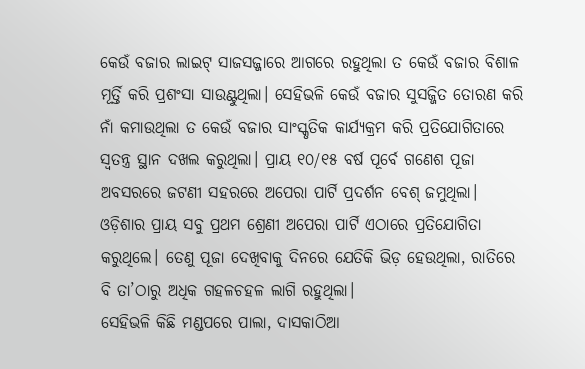କେଉଁ ବଜାର ଲାଇଟ୍ ସାଜସଜ୍ଜାରେ ଆଗରେ ରହୁଥିଲା ତ କେଉଁ ବଜାର ବିଶାଳ ମୂର୍ତ୍ତି କରି ପ୍ରଶଂସା ସାଉଣ୍ଟୁଥିଲା। ସେହିଭଳି କେଉଁ ବଜାର ସୁସଜ୍ଜିତ ତୋରଣ କରି ନାଁ କମାଉଥିଲା ତ କେଉଁ ବଜାର ସାଂସ୍କୃତିକ କାର୍ଯ୍ୟକ୍ରମ କରି ପ୍ରତିଯୋଗିତାରେ ସ୍ବତନ୍ତ୍ର ସ୍ଥାନ ଦଖଲ କରୁଥିଲା। ପ୍ରାୟ ୧୦/୧୫ ବର୍ଷ ପୂର୍ବେ ଗଣେଶ ପୂଜା ଅବସରରେ ଜଟଣୀ ସହରରେ ଅପେରା ପାର୍ଟି ପ୍ରଦର୍ଶନ ବେଶ୍ ଜମୁଥିଲା। ଓଡ଼ିଶାର ପ୍ରାୟ ସବୁ ପ୍ରଥମ ଶ୍ରେଣୀ ଅପେରା ପାର୍ଟି ଏଠାରେ ପ୍ରତିଯୋଗିତା କରୁଥିଲେ। ତେଣୁ ପୂଜା ଦେଖିବାକୁ ଦିନରେ ଯେତିକି ଭିଡ଼ ହେଉଥିଲା, ରାତିରେ ବି ତା’ଠାରୁ ଅଧିକ ଗହଳଚହଳ ଲାଗି ରହୁଥିଲା।
ସେହିଭଳି କିଛି ମଣ୍ଡପରେ ପାଲା, ଦାସକାଠିଆ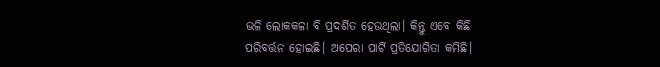ଭଳି ଲୋକକଳା ବି ପ୍ରଦର୍ଶିତ ହେଉଥିଲା। କିନ୍ତୁ ଏବେ କିଛି ପରିବର୍ତ୍ତନ ହୋଇଛି। ଅପେରା ପାର୍ଟି ପ୍ରତିଯୋଗିତା କମିଛି।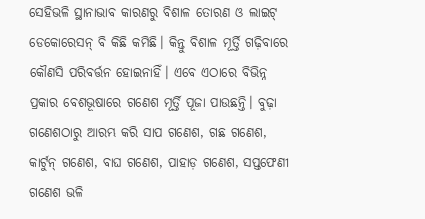ସେହିଭଳି ସ୍ଥାନାଭାବ କାରଣରୁ ବିଶାଳ ତୋରଣ ଓ ଲାଇଟ୍ ଡେକୋରେସନ୍ ବି କିଛି କମିଛି। କିନ୍ତୁ ବିଶାଳ ମୂର୍ତ୍ତି ଗଢ଼ିବାରେ କୌଣସି ପରିବର୍ତ୍ତନ ହୋଇନାହିଁ। ଏବେ ଏଠାରେ ବିଭିନ୍ନ ପ୍ରକାର ବେଶଭୂଷାରେ ଗଣେଶ ମୂର୍ତ୍ତି ପୂଜା ପାଉଛନ୍ତି। ବୁଢ଼ା ଗଣେଶଠାରୁ ଆରମ୍ଭ କରି ସାପ ଗଣେଶ, ଗଛ ଗଣେଶ, କାର୍ଟୁନ୍ ଗଣେଶ, ବାଘ ଗଣେଶ, ପାହାଡ଼ ଗଣେଶ, ସପ୍ତଫେଣୀ ଗଣେଶ ଭଳି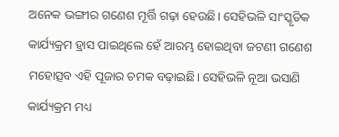ଅନେକ ଭଙ୍ଗୀର ଗଣେଶ ମୂର୍ତ୍ତି ଗଢ଼ା ହେଉଛି। ସେହିଭଳି ସାଂସ୍କୃତିକ କାର୍ଯ୍ୟକ୍ରମ ହ୍ରାସ ପାଇଥିଲେ ହେଁ ଆରମ୍ଭ ହୋଇଥିବା ଜଟଣୀ ଗଣେଶ ମହୋତ୍ସବ ଏହି ପୂଜାର ଚମକ ବଢ଼ାଇଛି। ସେହିଭଳି ନୂଆ ଭସାଣି କାର୍ଯ୍ୟକ୍ରମ ମଧ୍ୟ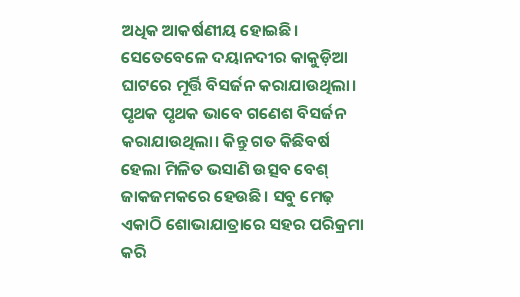ଅଧିକ ଆକର୍ଷଣୀୟ ହୋଇଛି। ସେତେବେଳେ ଦୟାନଦୀର କାକୁଡ଼ିଆ ଘାଟରେ ମୂର୍ତ୍ତି ବିସର୍ଜନ କରାଯାଉଥିଲା। ପୃଥକ ପୃଥକ ଭାବେ ଗଣେଶ ବିସର୍ଜନ କରାଯାଉଥିଲା। କିନ୍ତୁ ଗତ କିଛିବର୍ଷ ହେଲା ମିଳିତ ଭସାଣି ଉତ୍ସବ ବେଶ୍ ଜାକଜମକରେ ହେଉଛି। ସବୁ ମେଢ଼ ଏକାଠି ଶୋଭାଯାତ୍ରାରେ ସହର ପରିକ୍ରମା କରି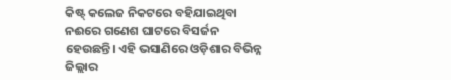କିଷ୍ଟ୍ କଲେଜ ନିକଟରେ ବହିଯାଇଥିବା ନଈରେ ଗଣେଶ ଘାଟରେ ବିସର୍ଜନ ହେଉଛନ୍ତି। ଏହି ଭସାଣିରେ ଓଡ଼ିଶାର ବିଭିନ୍ନ ଜିଲ୍ଲାର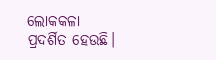ଲୋକକଳା ପ୍ରଦର୍ଶିତ ହେଉଛି।